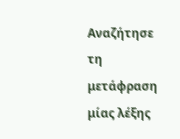Αναζήτησε τη μετάφραση μίας λέξης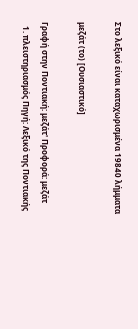Στο λεξικό είναι καταχωρισμένα 19840 λήμματα

μεζάτ (το) [Ουσιαστικό]

Γραφή στην Ποντιακή: μεζάτ' Προφορά: μεζάτ
  1. πλειστηριασμός Πηγή: Λεξικό της Ποντιακής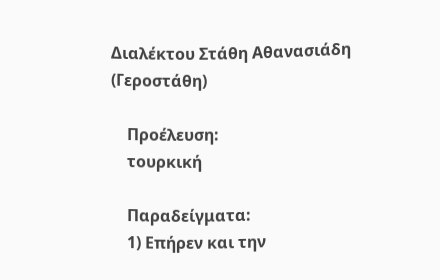Διαλέκτου Στάθη Αθανασιάδη (Γεροστάθη)

    Προέλευση:
    τουρκική

    Παραδείγματα:
    1) Επήρεν και την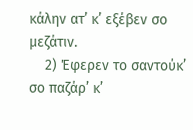κάλην ατ’ κ’ εξέβεν σο μεζάτιν.
    2) Έφερεν το σαντούκ’ σο παζάρ’ κ’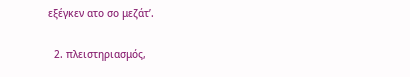εξέγκεν ατο σο μεζάτ’.

  2. πλειστηριασμός,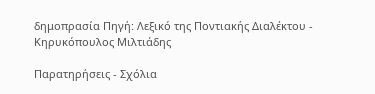δημοπρασία Πηγή: Λεξικό της Ποντιακής Διαλέκτου - Κηρυκόπουλος Μιλτιάδης

Παρατηρήσεις - Σχόλια